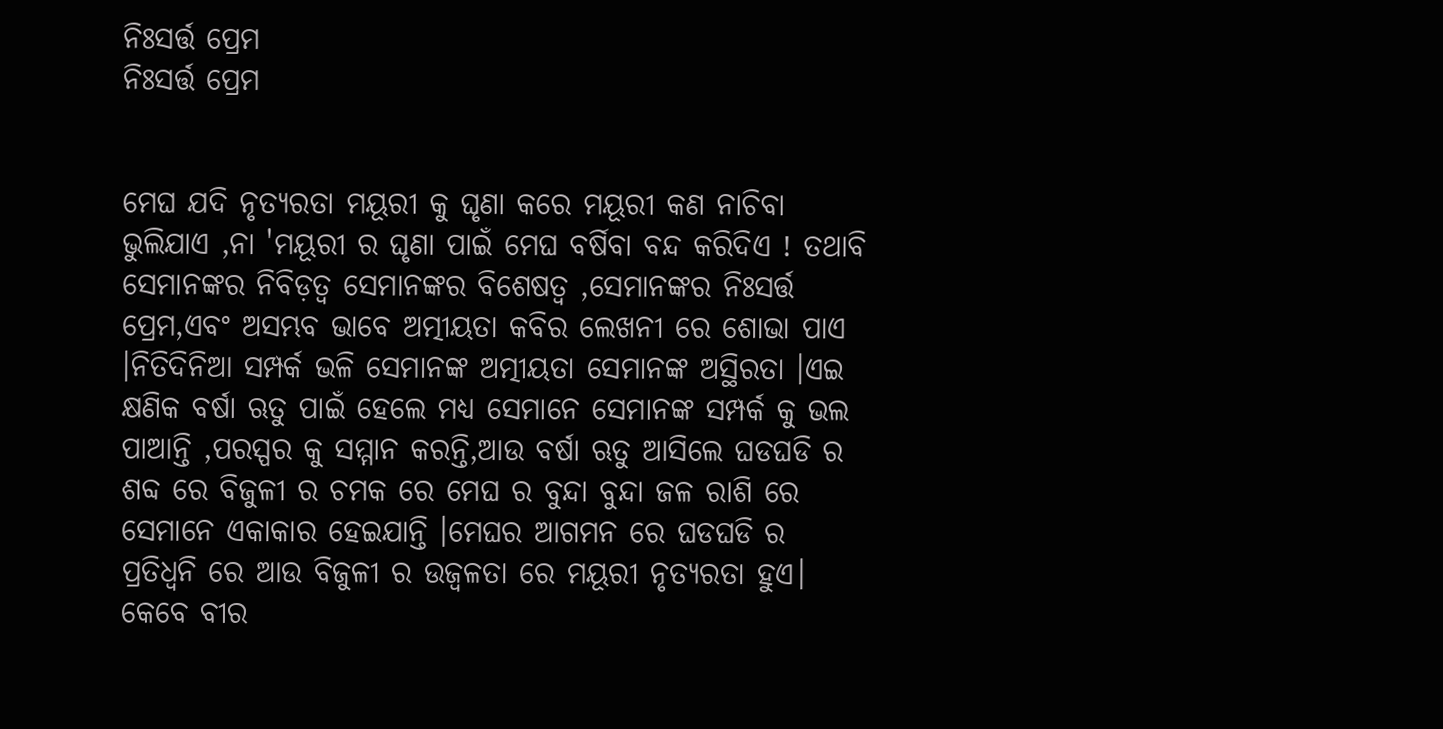ନିଃସର୍ତ୍ତ ପ୍ରେମ
ନିଃସର୍ତ୍ତ ପ୍ରେମ


ମେଘ ଯଦି ନୃତ୍ୟରତା ମୟୂରୀ କୁ ଘୃଣା କରେ ମୟୂରୀ କଣ ନାଚିବା ଭୁଲିଯାଏ ,ନା 'ମୟୂରୀ ର ଘୃଣା ପାଇଁ ମେଘ ବର୍ଷିବା ବନ୍ଦ କରିଦିଏ ! ତଥାବି ସେମାନଙ୍କର ନିବିଡ଼ତ୍ୱ ସେମାନଙ୍କର ବିଶେଷତ୍ୱ ,ସେମାନଙ୍କର ନିଃସର୍ତ୍ତ ପ୍ରେମ,ଏବଂ ଅସମ୍ଭବ ଭାବେ ଅତ୍ମୀୟତା କବିର ଲେଖନୀ ରେ ଶୋଭା ପାଏ ।ନିତିଦିନିଆ ସମ୍ପର୍କ ଭଳି ସେମାନଙ୍କ ଅତ୍ମୀୟତା ସେମାନଙ୍କ ଅସ୍ଥିରତା ।ଏଇ କ୍ଷଣିକ ବର୍ଷା ଋତୁ ପାଇଁ ହେଲେ ମଧ୍ୟ ସେମାନେ ସେମାନଙ୍କ ସମ୍ପର୍କ କୁ ଭଲ ପାଆନ୍ତି ,ପରସ୍ପର କୁ ସମ୍ମାନ କରନ୍ତି,ଆଉ ବର୍ଷା ଋତୁ ଆସିଲେ ଘଡଘଡି ର ଶବ୍ଦ ରେ ବିଜୁଳୀ ର ଚମକ ରେ ମେଘ ର ବୁନ୍ଦା ବୁନ୍ଦା ଜଳ ରାଶି ରେ ସେମାନେ ଏକାକାର ହେଇଯାନ୍ତି ।ମେଘର ଆଗମନ ରେ ଘଡଘଡି ର ପ୍ରତିଧ୍ୱନି ରେ ଆଉ ବିଜୁଳୀ ର ଉଜ୍ବଳତା ରେ ମୟୂରୀ ନୃତ୍ୟରତା ହୁଏ। କେବେ ବୀର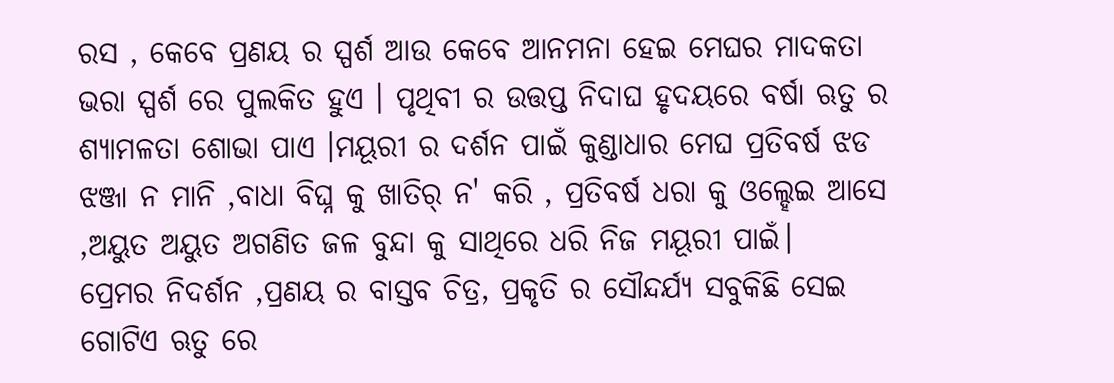ରସ , କେବେ ପ୍ରଣୟ ର ସ୍ପର୍ଶ ଆଉ କେବେ ଆନମନା ହେଇ ମେଘର ମାଦକତା ଭରା ସ୍ପର୍ଶ ରେ ପୁଲକିତ ହୁଏ । ପୃଥିବୀ ର ଉତ୍ତପ୍ତ ନିଦାଘ ହୃଦୟରେ ବର୍ଷା ଋତୁ ର ଶ୍ୟାମଳତା ଶୋଭା ପାଏ ।ମୟୂରୀ ର ଦର୍ଶନ ପାଇଁ କୁଣ୍ଡାଧାର ମେଘ ପ୍ରତିବର୍ଷ ଝଡ ଝଞ୍ଜା ନ ମାନି ,ବାଧା ବିଘ୍ନ କୁ ଖାତିର୍ ନ' କରି , ପ୍ରତିବର୍ଷ ଧରା କୁ ଓଲ୍ହେଇ ଆସେ ,ଅୟୁତ ଅୟୁତ ଅଗଣିତ ଜଳ ବୁନ୍ଦା କୁ ସାଥିରେ ଧରି ନିଜ ମୟୂରୀ ପାଇଁ।
ପ୍ରେମର ନିଦର୍ଶନ ,ପ୍ରଣୟ ର ବାସ୍ତବ ଚିତ୍ର, ପ୍ରକୃତି ର ସୌନ୍ଦର୍ଯ୍ୟ ସବୁକିଛି ସେଇ ଗୋଟିଏ ଋତୁ ରେ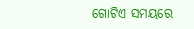ଗୋଟିଏ ସମୟରେ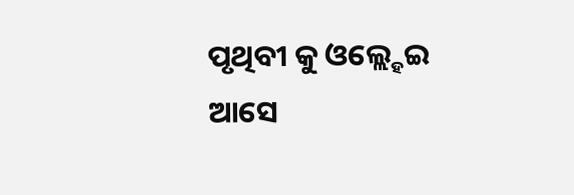ପୃଥିବୀ କୁ ଓଲ୍ଲ୍ହେଇ ଆସେ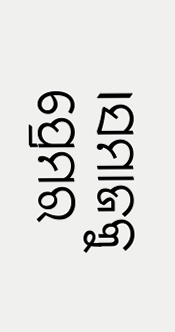।ସମାଜକୁ ପ୍ରେମର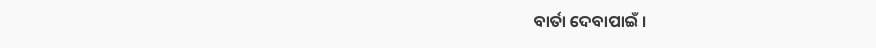ବାର୍ତା ଦେବାପାଇଁ ।